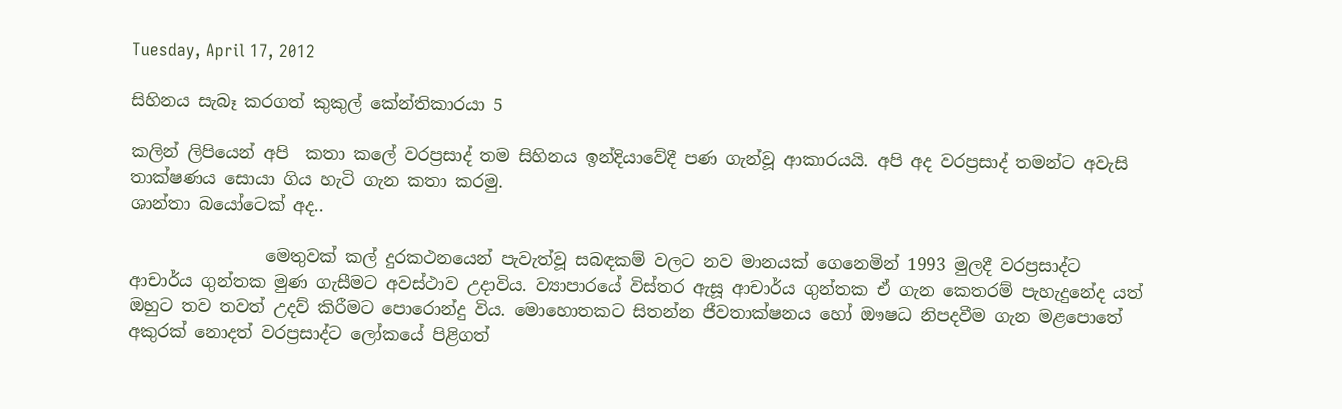Tuesday, April 17, 2012

සිහිනය සැබෑ කරගත් කුකුල් කේන්තිකාරයා 5

කලින් ලිපියෙන් අපි  කතා කලේ වරප්‍රසාද් තම සිහිනය ඉන්දියාවේදී පණ ගැන්වූ ආකාරයයි. අපි අද වරප්‍රසාද් තමන්ට අවැසි තාක්ෂණය සොයා ගිය හැටි ගැන කතා කරමු.
ශාන්තා බයෝටෙක් අද..

                මෙතුවක් කල් දුරකථනයෙන් පැවැත්වූ සබඳකම් වලට නව මානයක් ගෙනෙමින් 1993 මුලදී වරප්‍රසාද්ට ආචාර්ය ගුන්තක මුණ ගැසීමට අවස්ථාව උදාවිය. ව්‍යාපාරයේ විස්තර ඇසූ ආචාර්ය ගුන්තක ඒ ගැන කෙතරම් පැහැදුනේද යත් ඔහුට තව තවත් උදව් කිරීමට පොරොන්දු විය. මොහොතකට සිතන්න ජීවතාක්ෂනය හෝ ඖෂධ නිපදවීම ගැන මළපොතේ අකුරක් නොදත් වරප්‍රසාද්ට ලෝකයේ පිළිගත්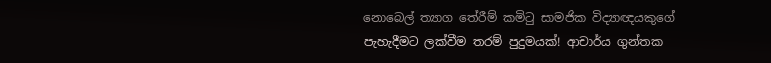නොබෙල් ත්‍යාග තේරීම් කමිටු සාමජික විද්‍යාඥයකුගේ පැහැදීමට ලක්වීම තරම් පුදුමයක්! ආචාර්ය ගුන්තක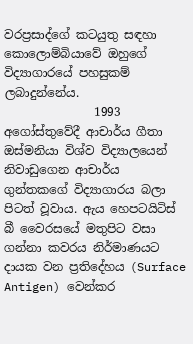වරප්‍රසාද්ගේ කටයුතු සඳහා කොලොම්බියාවේ ඔහුගේ විද්‍යාගාරයේ පහසුකම් ලබාදුන්නේය.
               1993 අගෝස්තුවේදී ආචාර්ය ගීතා ඔස්මනියා විශ්ව විද්‍යාලයෙන් නිවාඩුගෙන ආචාර්ය ගුන්තකගේ විද්‍යාගාරය බලා පිටත් වූවාය. ඇය හෙපටයිටිස් බී වෛරසයේ මතුපිට වසා ගන්නා කවරය නිර්මාණයට දායක වන ප්‍රතිදේහය (Surface Antigen) වෙන්කර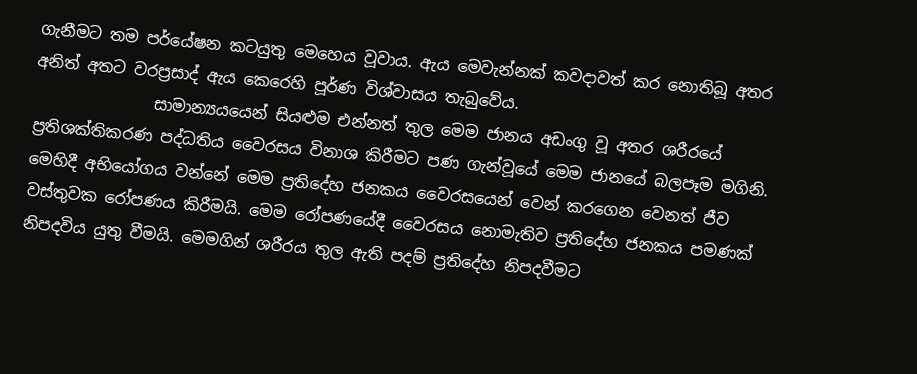ගැනීමට තම පර්යේෂන කටයුතු මෙහෙය වූවාය. ඇය මෙවැන්නක් කවදාවත් කර නොතිබූ අතර අනිත් අතට වරප්‍රසාද් ඇය කෙරෙහි පූර්ණ විශ්වාසය තැබුවේය.
               සාමාන්‍යයයෙන් සියළුම එන්නත් තුල මෙම ජානය අඩංගු වූ අතර ශරීරයේ ප්‍රතිශක්තිකරණ පද්ධතිය වෛරසය විනාශ කිරීමට පණ ගැන්වූයේ මෙම ජානයේ බලපෑම මගිනි. මෙහිදී අභියෝගය වන්නේ මෙම ප්‍රතිදේහ ජනකය වෛරසයෙන් වෙන් කරගෙන වෙනත් ජීව වස්තුවක රෝපණය කිරීමයි. මෙම රෝපණයේදී වෛරසය නොමැතිව ප්‍රතිදේහ ජනකය පමණක් නිපදවිය යුතු වීමයි. මෙමගින් ශරීරය තුල ඇති පදම් ප්‍රතිදේහ නිපදවීමට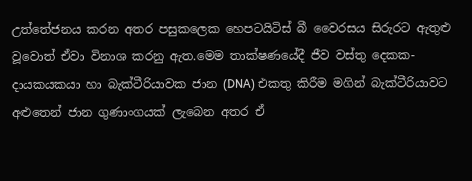උත්තේජනය කරන අතර පසුකලෙක හෙපටයිටිස් බී වෛරසය සිරුරට ඇතුළු වූවොත් ඒවා විනාශ කරනු ඇත.මෙම තාක්ෂණයේදී ජීව වස්තු දෙකක- දායකයකයා හා බැක්ටීරියාවක ජාන (DNA) එකතු කිරීම මගින් බැක්ටීරියාවට අළුතෙන් ජාන ගුණාංගයක් ලැබෙන අතර ඒ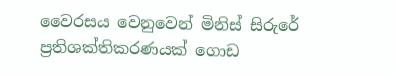වෛරසය වෙනුවෙන් මිනිස් සිරුරේ ප්‍රතිශක්තිකරණයක් ගොඩ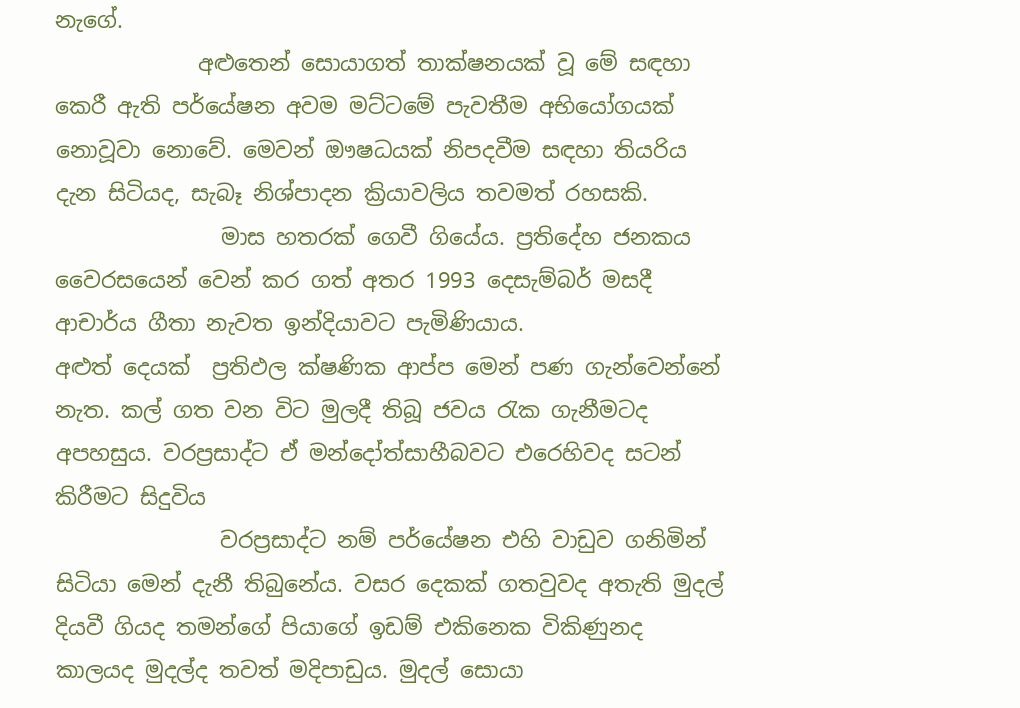නැගේ.
             අළුතෙන් සොයාගත් තාක්ෂනයක් වූ මේ සඳහා කෙරී ඇති පර්යේෂන අවම මට්ටමේ පැවතීම අභියෝගයක් නොවූවා නොවේ. මෙවන් ඖෂධයක් නිපදවීම සඳහා තියරිය දැන සිටියද, සැබෑ නිශ්පාදන ක්‍රියාවලිය තවමත් රහසකි.
               මාස හතරක් ගෙවී ගියේය. ප්‍රතිදේහ ජනකය වෛරසයෙන් වෙන් කර ගත් අතර 1993 දෙසැම්බර් මසදී ආචාර්ය ගීතා නැවත ඉන්දියාවට පැමිණියාය.
අළුත් දෙයක්  ප්‍රතිඵල ක්ෂණික ආප්ප මෙන් පණ ගැන්වෙන්නේ නැත. කල් ගත වන විට මුලදී තිබූ ජවය රැක ගැනීමටද අපහසුය. වරප්‍රසාද්ට ඒ මන්දෝත්සාහීබවට එරෙහිවද සටන් කිරීමට සිදුවිය
               වරප්‍රසාද්ට නම් පර්යේෂන එහි වාඩුව ගනිමින් සිටියා මෙන් දැනී තිබුනේය. වසර දෙකක් ගතවුවද අතැති මුදල් දියවී ගියද තමන්ගේ පියාගේ ඉඩම් එකිනෙක විකිණුනද කාලයද මුදල්ද තවත් මදිපාඩුය. මුදල් සොයා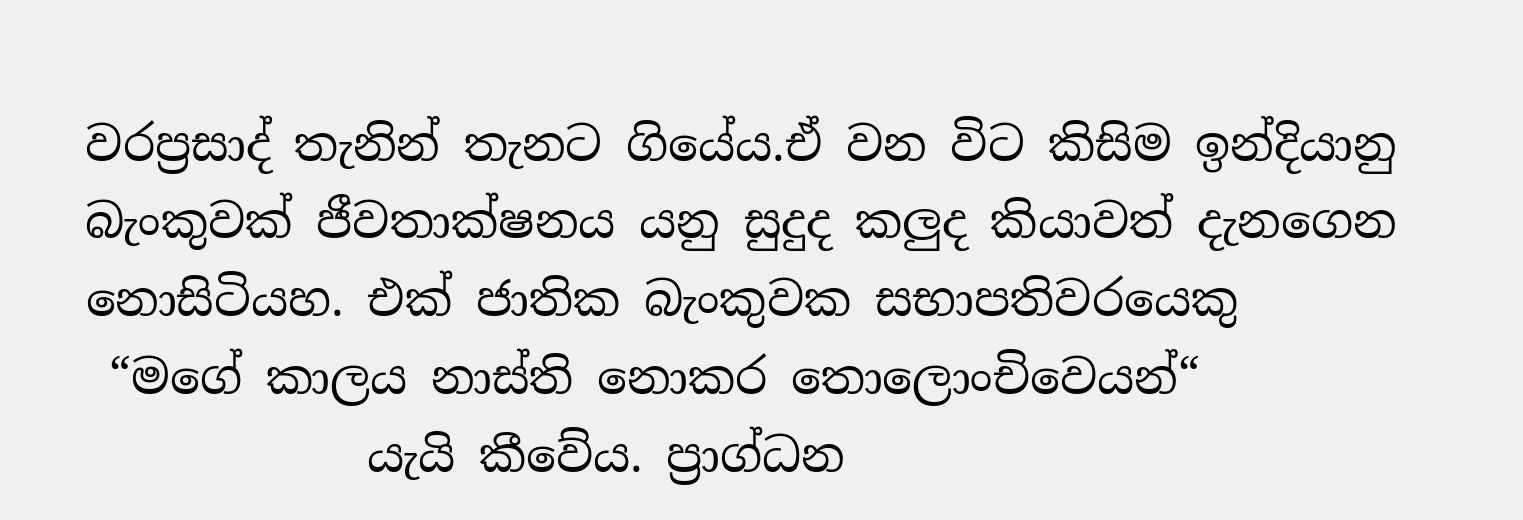වරප්‍රසාද් තැනින් තැනට ගියේය.ඒ වන විට කිසිම ඉන්දියානු බැංකුවක් ජීවතාක්ෂනය යනු සුදුද කලුද කියාවත් දැනගෙන නොසිටියහ. එක් ජාතික බැංකුවක සභාපතිවරයෙකු
 “මගේ කාලය නාස්ති නොකර තොලොංචිවෙයන්“
            යැයි කීවේය. ප්‍රාග්ධන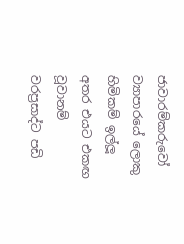ජාවාරම්කරුවෝ ව්‍යාපාරයේ ලොකු හිමිකම් ඉල්ලූ අතර එයට එකඟ වූවානම් වරප්‍රසාද්ට පඩි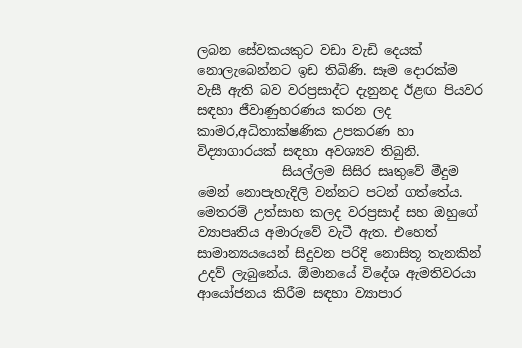ලබන සේවකයකුට වඩා වැඩි දෙයක් නොලැබෙන්නට ඉඩ තිබිණි. සෑම දොරක්ම වැසී ඇති බව වරප්‍රසාද්ට දැනුනද ඊළඟ පියවර සඳහා ජීවාණුහරණය කරන ලද කාමර,අධිතාක්ෂණික උපකරණ හා විද්‍යාගාරයක් සඳහා අවශ්‍යව තිබුනි.
             සියල්ලම සිසිර සෘතුවේ මීදුම මෙන් නොපැහැදිලි වන්නට පටන් ගත්තේය. මෙතරම් උත්සාහ කලද වරප්‍රසාද් සහ ඔහුගේ ව්‍යාපෘතිය අමාරුවේ වැටී ඇත. එහෙත් සාමාන්‍යයයෙන් සිදුවන පරිදි නොසිතූ තැනකින් උදව් ලැබුනේය. ඕමානයේ විදේශ ඇමතිවරයා ආයෝජනය කිරීම සඳහා ව්‍යාපාර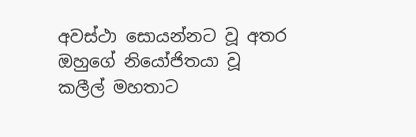අවස්ථා සොයන්නට වූ අතර ඔහුගේ නියෝජිතයා වූ කලීල් මහතාට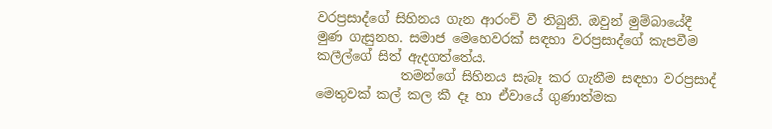වරප්‍රසාද්ගේ සිහිනය ගැන ආරංචි වී තිබුනි. ඔවුන් මුම්බායේදී මුණ ගැසුනහ. සමාජ මෙහෙවරක් සඳහා වරප්‍රසාද්ගේ කැපවීම කලීල්ගේ සිත් ඇදගත්තේය.
             තමන්ගේ සිහිනය සැබෑ කර ගැනීම සඳහා වරප්‍රසාද් මෙතුවක් කල් කල කී දෑ හා ඒවායේ ගුණාත්මක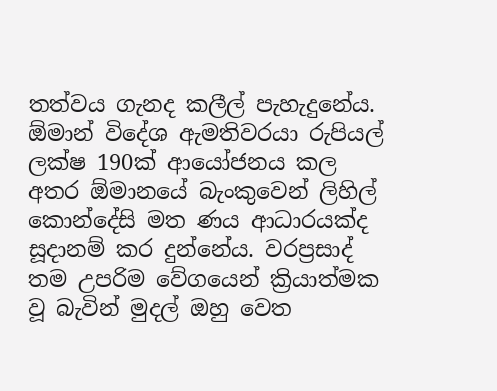තත්වය ගැනද කලීල් පැහැදුනේය. ඕමාන් විදේශ ඇමතිවරයා රුපියල් ලක්ෂ 190ක් ආයෝජනය කල අතර ඕමානයේ බැංකුවෙන් ලිහිල් කොන්දේසි මත ණය ආධාරයක්ද සූදානම් කර දුන්නේය. වරප්‍රසාද් තම උපරිම වේගයෙන් ක්‍රියාත්මක වූ බැවින් මුදල් ඔහු වෙත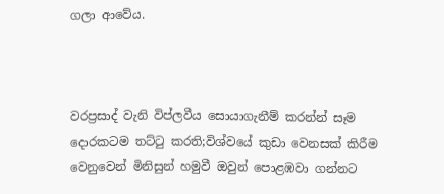ගලා ආවේය.



වරප්‍රසාද් වැනි විප්ලවීය සොයාගැනීම් කරන්න් සෑම දොරකටම තට්ටු කරති;විශ්වයේ කුඩා වෙනසක් කිරීම වෙනුවෙන් මිනිසුන් හමුවී ඔවුන් පොළඹවා ගන්නට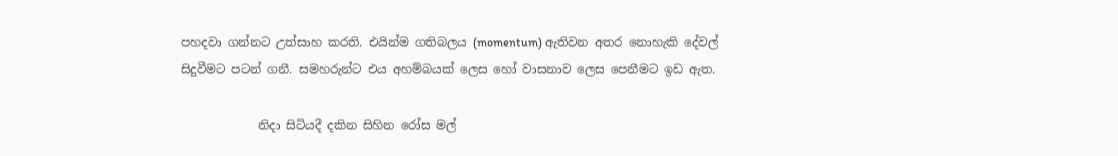පහදවා ගන්නට උත්සාහ කරති. එයින්ම ගතිබලය (momentum) ඇතිවන අතර නොහැකි දේවල් සිදුවීමට පටන් ගනී. සමහරුන්ට එය අහම්බයක් ලෙස හෝ වාසනාව ලෙස පෙනීමට ඉඩ ඇත.

             නිදා සිටියදී දකින සිහින රෝස මල්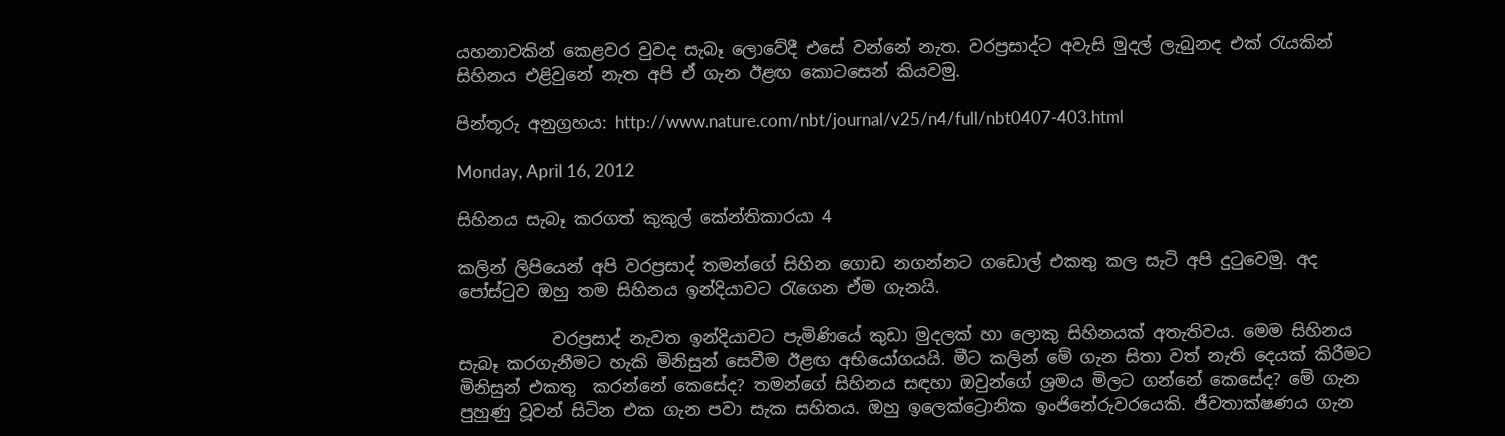යහනාවකින් කෙළවර වුවද සැබෑ ලොවේදී එසේ වන්නේ නැත. වරප්‍රසාද්ට අවැසි මුදල් ලැබුනද එක් රැයකින් සිහිනය එළිවුනේ නැත අපි ඒ ගැන ඊළඟ කොටසෙන් කියවමු.

පින්තූරු අනුග්‍රහය: http://www.nature.com/nbt/journal/v25/n4/full/nbt0407-403.html

Monday, April 16, 2012

සිහිනය සැබෑ කරගත් කුකුල් කේන්තිකාරයා 4

කලින් ලිපියෙන් අපි වරප්‍රසාද් තමන්ගේ සිහින ගොඩ නගන්නට ගඩොල් එකතු කල සැටි අපි දුටුවෙමු. අද පෝස්ටුව ඔහු තම සිහිනය ඉන්දියාවට රැගෙන ඒම ගැනයි.

           වරප්‍රසාද් නැවත ඉන්දියාවට පැමිණියේ කුඩා මුදලක් හා ලොකු සිහිනයක් අතැතිවය. මෙම සිහිනය සැබෑ කරගැනීමට හැකි මිනිසුන් සෙවීම ඊළඟ අභියෝගයයි. මීට කලින් මේ ගැන සිතා වත් නැති දෙයක් කිරීමට මිනිසුන් එකතු  කරන්නේ කෙසේද? තමන්ගේ සිහිනය සඳහා ඔවුන්ගේ ශ්‍රමය මිලට ගන්නේ කෙසේද? මේ ගැන පුහුණු වූවන් සිටින එක ගැන පවා සැක සහිතය. ඔහු ඉලෙක්ට්‍රොනික ඉංජිනේරුවරයෙකි. ජීවතාක්ෂණය ගැන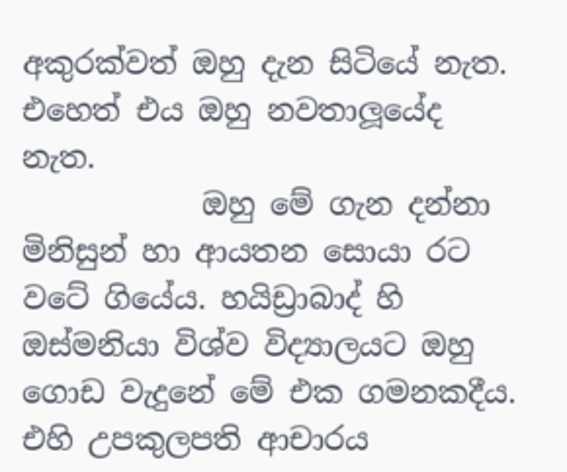අකුරක්වත් ඔහු දැන සිටියේ නැත. එහෙත් එය ඔහු නවතාලූයේද නැත.
            ඔහු මේ ගැන දන්නා මිනිසුන් හා ආයතන සොයා රට වටේ ගියේය. හයිඩ්‍රාබාද් හි ඔස්මනියා විශ්ව විද්‍යාලයට ඔහු ගොඩ වැදුනේ මේ එක ගමනකදීය. එහි උපකුලපති ආචාරය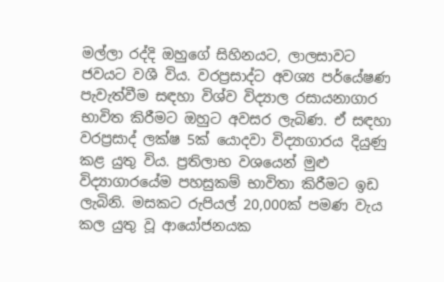මල්ලා රද්දි ඔහුගේ සිහිනයට, ලාලසාවට ජවයට වශී විය. වරප්‍රසාද්ට අවශ්‍ය පර්යේෂණ පැවැත්වීම සඳහා විශ්ව විද්‍යාල රසායනාගාර භාවිත කිරීමට ඔහුට අවසර ලැබිණ. ඒ සඳහා වරප්‍රසාද් ලක්ෂ 5ක් යොදවා විද්‍යාගාරය දියුණු කළ යුතු විය. ප්‍රතිලාභ වශයෙන් මුළු විද්‍යාගාරයේම පහසුකම් භාවිතා කිරීමට ඉඩ ලැබිනි. මසකට රුපියල් 20,000ක් පමණ වැය කල යුතු වූ ආයෝජනයක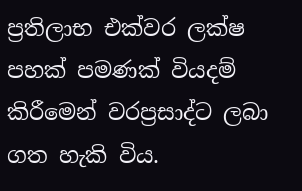ප්‍රතිලාභ එක්වර ලක්ෂ පහක් පමණක් වියදම් කිරීමෙන් වරප්‍රසාද්ට ලබා ගත හැකි විය.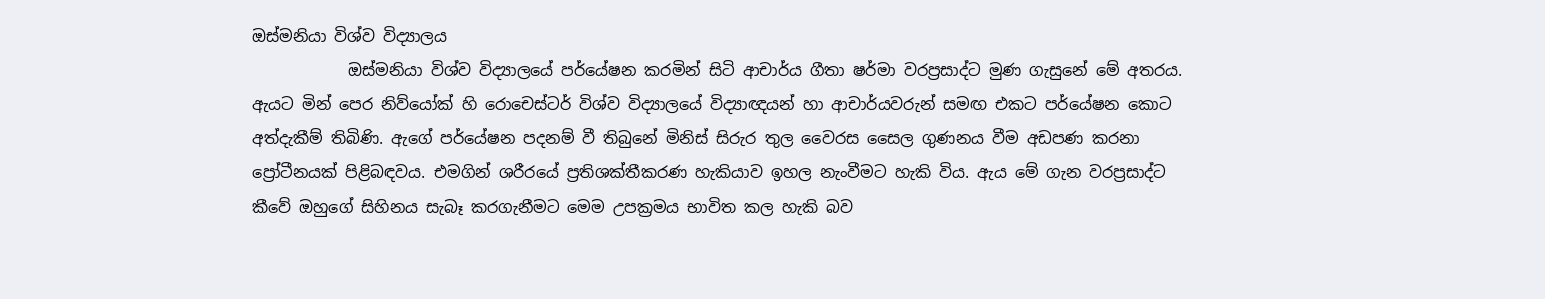ඔස්මනියා විශ්ව විද්‍යාලය
            ඔස්මනියා විශ්ව විද්‍යාලයේ පර්යේෂන කරමින් සිටි ආචාර්ය ගීතා ෂර්මා වරප්‍රසාද්ට මුණ ගැසුනේ මේ අතරය. ඇයට මින් පෙර නිව්යෝක් හි රොචෙස්ටර් විශ්ව විද්‍යාලයේ විද්‍යාඥයන් හා ආචාර්යවරුන් සමඟ එකට පර්යේෂන කොට අත්දැකීම් තිබිණි. ඇගේ පර්යේෂන පදනම් වී තිබුනේ මිනිස් සිරුර තුල වෛරස සෛල ගුණනය වීම අඩපණ කරනා ප්‍රෝටීනයක් පිළිබඳවය. එමගින් ශරීරයේ ප්‍රතිශක්තීකරණ හැකියාව ඉහල නැංවීමට හැකි විය. ඇය මේ ගැන වරප්‍රසාද්ට කීවේ ඔහුගේ සිහිනය සැබෑ කරගැනීමට මෙම උපක්‍රමය භාවිත කල හැකි බව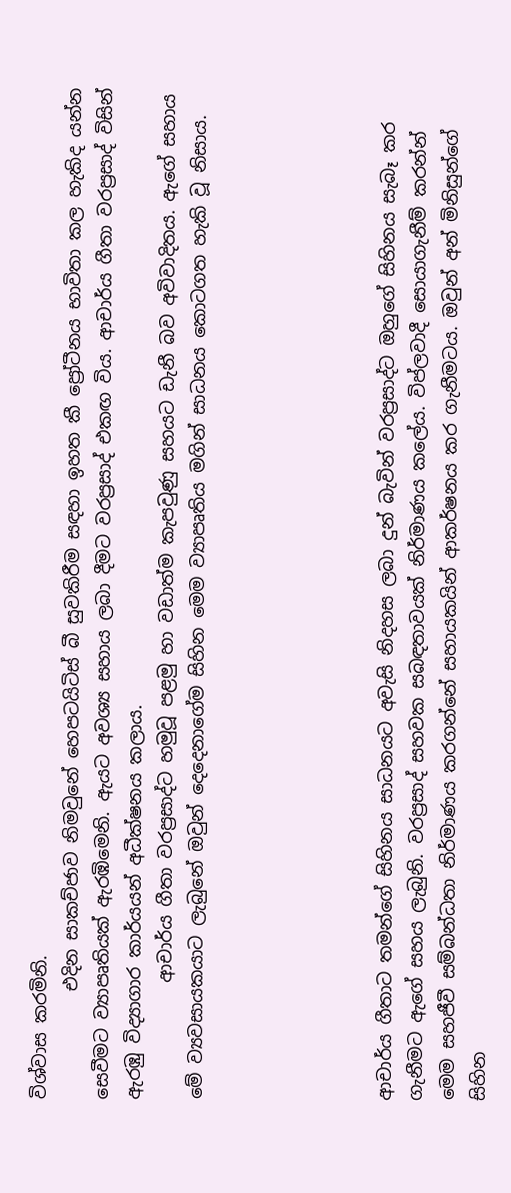විශ්වාස කරමිනි.
            එදින සාකච්ජාව නිමවුනේ හෙපටයිටිස් බී සුවකිරීම සඳහා ඉහත කී ප්‍රෝටීනය භාවිතා කල හැකිද යන්න සෙවීමට ව්‍යාපෘතියක් ඇරඹිමෙනි. ඇයට අවශ්‍ය සහාය ලබා දීමට වරප්‍රසාද් එකඟ විය. ආචාර්ය ගීතා වරප්‍රසාද් විසින් ඇරඹු විද්‍යාගාර කාර්යයන් අධීක්ෂනය කලාය.
             ආචාර්ය ගීතා වරප්‍රසාද්ට හමුවූ පළමු හා වඩාත්ම කැපවුණු සහයට ඩැනී බව අවිවාදිතය. ඇගේ සහාය මේ ව්‍යවසායකයාට ලැබුනේ ඔවුන් දෙදෙනාගේම සිහින මෙම ව්‍යාපෘතිය මගින් සාධනය කොටගත හැකි වූ නිසාය.





ආචාර්ය ගීතාට තමන්ගේ සිහිනය සාධනයට අවැසි නිදහස ලබා දුන් බැවින් වරප්‍රසාද්ට ඔහුගේ සිහිනය සැබෑ කර ගැනීමට ඇගේ සහය ලැබුනි. වරප්‍රසාද් සහවක සබඳතාවයක් නිර්මාණය කලේය. විප්ලවාදී සොයාගැනීම් කරන්න් මෙම සහජීවී සම්බන්ධතා නිර්මාණය කරගන්නේ සහායකයින් ආකර්ෂනය කර ගැනීමටය. ඔවුන් අන් මිනිසුන්ගේ සිහින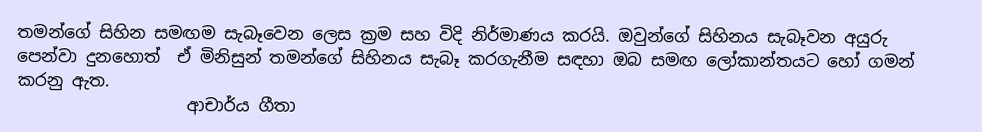තමන්ගේ සිහින සමඟම සැබෑවෙන ලෙස ක්‍රම සහ විදි නිර්මාණය කරයි. ඔවුන්ගේ සිහිනය සැබෑවන අයුරු පෙන්වා දුනහොත්  ඒ මිනිසුන් තමන්ගේ සිහිනය සැබෑ කරගැනීම සඳහා ඔබ සමඟ ලෝකාන්තයට හෝ ගමන් කරනු ඇත.
                    ආචාර්ය ගීතා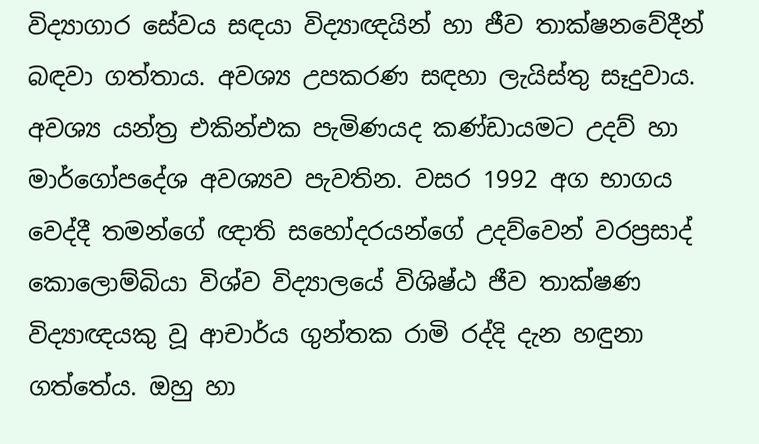විද්‍යාගාර සේවය සඳයා විද්‍යාඥයින් හා ජීව තාක්ෂනවේදීන් බඳවා ගත්තාය. අවශ්‍ය උපකරණ සඳහා ලැයිස්තු සෑදුවාය. අවශ්‍ය යන්ත්‍ර එකින්එක පැමිණයද කණ්ඩායමට උදව් හා මාර්ගෝපදේශ අවශ්‍යව පැවතින. වසර 1992 අග භාගය වෙද්දී තමන්ගේ ඥාති සහෝදරයන්ගේ උදව්වෙන් වරප්‍රසාද් කොලොම්බියා විශ්ව විද්‍යාලයේ විශිෂ්ඨ ජීව තාක්ෂණ විද්‍යාඥයකු වූ ආචාර්ය ගුන්තක රාමි රද්දි දැන හඳුනා ගත්තේය. ඔහු හා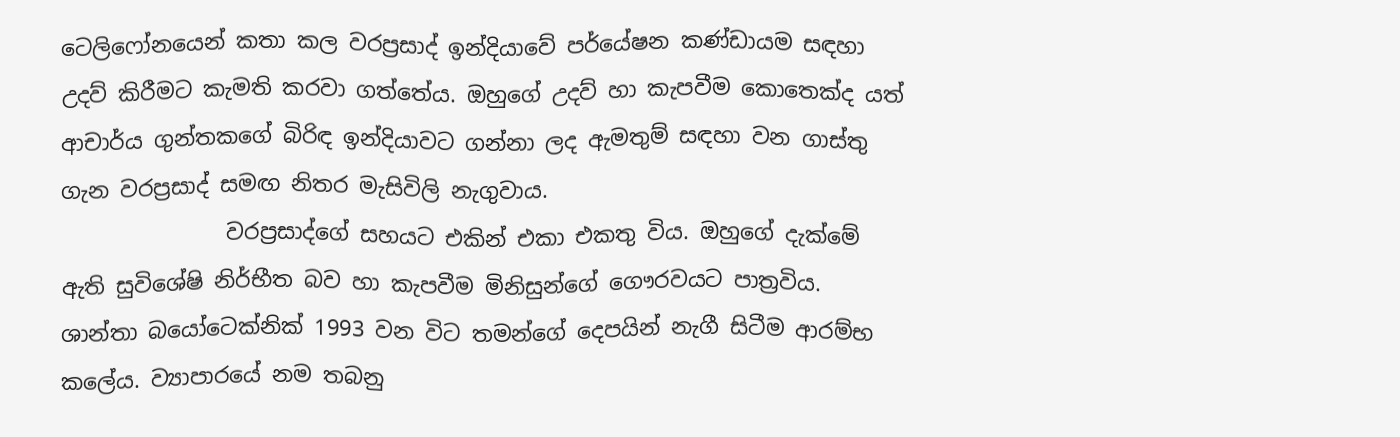ටෙලිෆෝනයෙන් කතා කල වරප්‍රසාද් ඉන්දියාවේ පර්යේෂන කණ්ඩායම සඳහා උදව් කිරීමට කැමති කරවා ගත්තේය. ඔහුගේ උදව් හා කැපවීම කොතෙක්ද යත් ආචාර්ය ගුන්තකගේ බිරිඳ ඉන්දියාවට ගන්නා ලද ඇමතුම් සඳහා වන ගාස්තු ගැන වරප්‍රසාද් සමඟ නිතර මැසිවිලි නැගුවාය.
               වරප්‍රසාද්ගේ සහයට එකින් එකා එකතු විය. ඔහුගේ දැක්මේ ඇති සුවිශේෂි නිර්භීත බව හා කැපවීම මිනිසුන්ගේ ගෞරවයට පාත්‍රවිය. ශාන්තා බයෝටෙක්නික් 1993 වන විට තමන්ගේ දෙපයින් නැගී සිටීම ආරම්භ කලේය. ව්‍යාපාරයේ නම තබනු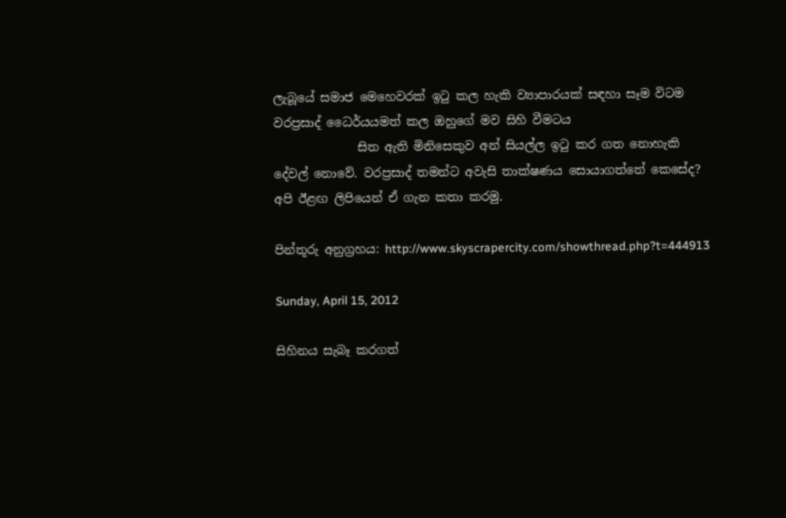ලැබූයේ සමාජ මෙහෙවරක් ඉටු කල හැකි ව්‍යාපාරයක් සඳහා සෑම විටම වරප්‍රසාද් ධෛර්යයමත් කල ඔහුගේ මව සිහි වීමටය
              සිත ඇති මිනිසෙකුව අන් සියල්ල ඉටු කර ගත නොහැකි දේවල් නොවේ. වරප්‍රසාද් තමන්ට අවැසි තාක්ෂණය සොයාගත්තේ කෙසේද? අපි ඊළඟ ලිපියෙන් ඒ ගැන කතා කරමු.

පින්තූරු අනුග්‍රහය: http://www.skyscrapercity.com/showthread.php?t=444913

Sunday, April 15, 2012

සිහිනය සැබෑ කරගත්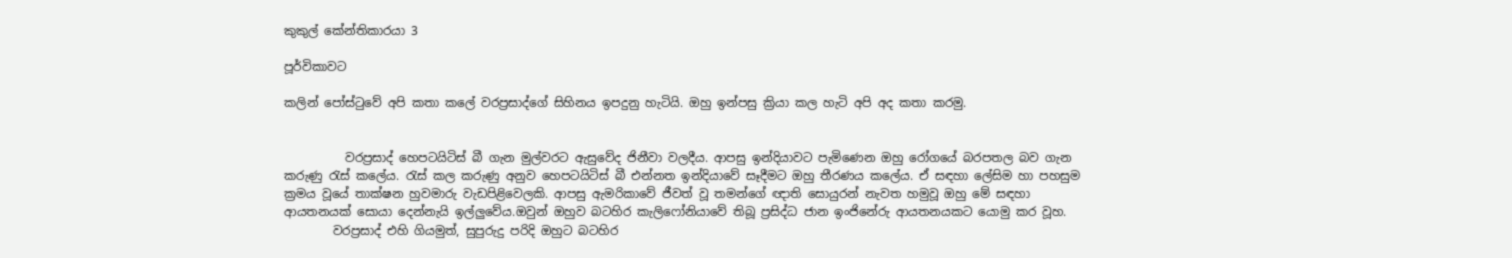කුකුල් කේන්තිකාරයා 3

පූර්විකාවට

කලින් පෝස්ටුවේ අපි කතා කලේ වරප්‍රසාද්ගේ සිහිනය ඉපදුනු හැටියි. ඔහු ඉන්පසු ක්‍රියා කල හැටි අපි අද කතා කරමු.


          වරප්‍රසාද් හෙපටයිටිස් බී ගැන මුල්වරට ඇසුවේද ජිනීවා වලදීය. ආපසු ඉන්දියාවට පැමිණෙන ඔහු රෝගයේ බරපතල බව ගැන කරුණු රැස් කලේය. රැස් කල කරුණු අනුව හෙපටයිටිස් බී එන්නත ඉන්දියාවේ සෑදීමට ඔහු තීරණය කලේය. ඒ සඳහා ලේසිම හා පහසුම ක්‍රමය වූයේ තාක්ෂන හුවමාරු වැඩපිළිවෙලකි. ආපසු ඇමරිකාවේ ජීවත් වූ තමන්ගේ ඥාති සොයුරන් නැවත හමුවූ ඔහු මේ සඳහා ආයතනයක් සොයා දෙන්නැයි ඉල්ලුවේය.ඔවුන් ඔහුව බටහිර කැලිෆෝනියාවේ තිබූ ප්‍රසිද්ධ ජාන ඉංජිනේරු ආයතනයකට යොමු කර වූහ.
        වරප්‍රසාද් එහි ගියමුත්, සුපුරුදු පරිදි ඔහුට බටහිර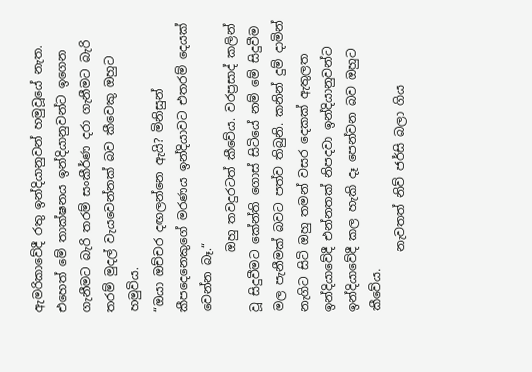ඇමරිකාවේදී රතු ඉන්දියානුවන් හමුවූයේ නැත. එහෙත් මේ තාක්ෂනය ඉන්දියානුවන්ට ඉගෙන ගැනීමට බැරි තරම් සංකීර්ණ දරා ගැනීමට බැරි තරම් මුදල් වැයවෙන්නක් බව කීවෙකු ඔහුට හමුවිය.
“ඔයා ඔච්චර දඟලන්නෙ ඇයි? මිනිසුන් කීපදෙනෙකුගේ මරණය ඉන්දියාවට එතරම් දෙයක් වෙන්න බෑ.“
          ඔහු තවදුරටත් කීවේය. වරප්‍රසාද් කලින් වූ සිදුවීමට කේන්ති ගොස් සිටියේ නම් මේ සිදුවීම මල පැනීමක් බවට පත්ව තිබුනි. කනින් දුම් දාමින් නැගිට සිටි ඔහු තමන් වසර දෙකක් ඇතුලත ඉන්දියාවේදී එන්නතක් නිපදවා ඉන්දියානුවන්ට ඉන්දියාවේදී කල හැකි දෑ පෙන්වන බව ඔහුට කීවේය.
          නැවතත් නිව් ජර්සි බලා ගිය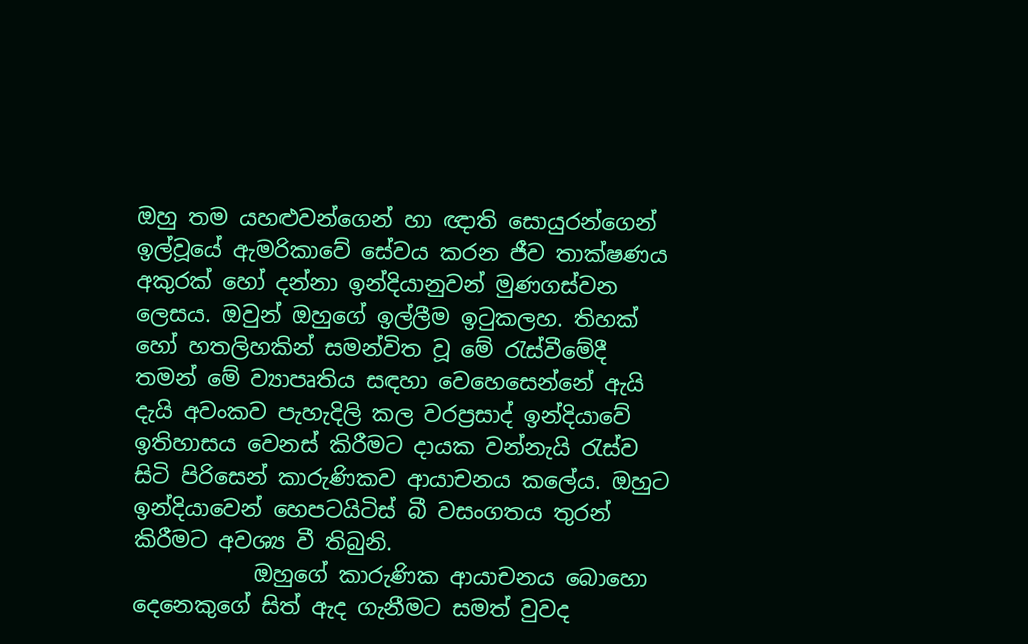ඔහු තම යහළුවන්ගෙන් හා ඥාති සොයුරන්ගෙන් ඉල්වූයේ ඇමරිකාවේ සේවය කරන ජීව තාක්ෂණය අකුරක් හෝ දන්නා ඉන්දියානුවන් මුණගස්වන ලෙසය. ඔවුන් ඔහුගේ ඉල්ලීම ඉටුකලහ. තිහක් හෝ හතලිහකින් සමන්විත වූ මේ රැස්වීමේදී තමන් මේ ව්‍යාපෘතිය සඳහා වෙහෙසෙන්නේ ඇයි දැයි අවංකව පැහැදිලි කල වරප්‍රසාද් ඉන්දියාවේ ඉතිහාසය වෙනස් කිරීමට දායක වන්නැයි රැස්ව සිටි පිරිසෙන් කාරුණිකව ආයාචනය කලේය. ඔහුට ඉන්දියාවෙන් හෙපටයිටිස් බී වසංගතය තුරන් කිරීමට අවශ්‍ය වී තිබුනි.
           ඔහුගේ කාරුණික ආයාචනය බොහො දෙනෙකුගේ සිත් ඇද ගැනීමට සමත් වුවද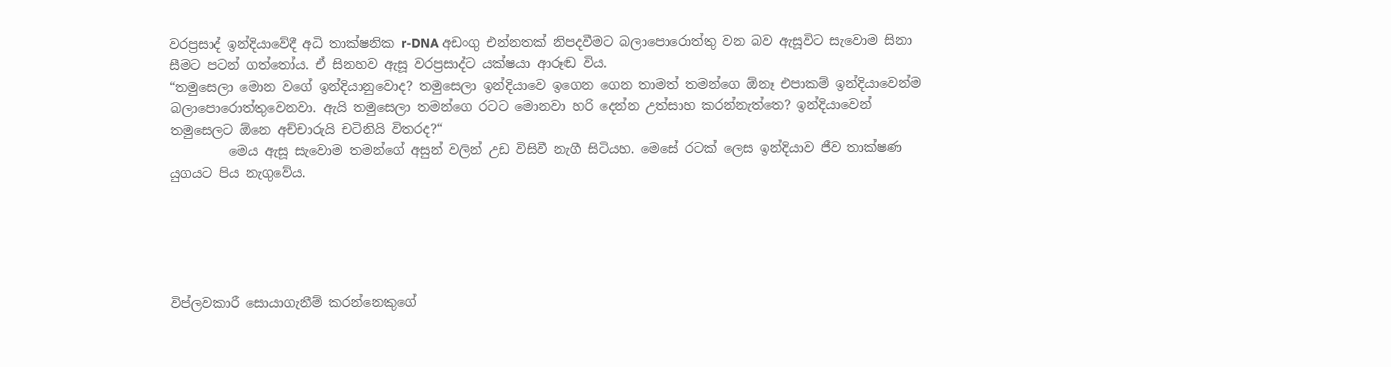වරප්‍රසාද් ඉන්දියාවේදී අධි තාක්ෂනික r-DNA අඩංගු එන්නතක් නිපදවීමට බලාපොරොත්තු වන බව ඇසූවිට සැවොම සිනා සීමට පටන් ගත්තෝය. ඒ සිනහව ඇසූ වරප්‍රසාද්ට යක්ෂයා ආරූඬ විය.
“තමුසෙලා මොන වගේ ඉන්දියානුවොද? තමුසෙලා ඉන්දියාවෙ ඉගෙන ගෙන තාමත් තමන්ගෙ ඕනෑ එපාකම් ඉන්දියාවෙන්ම බලාපොරොත්තුවෙනවා. ඇයි තමුසෙලා තමන්ගෙ රටට මොනවා හරි දෙන්න උත්සාහ කරන්නැත්තෙ? ඉන්දියාවෙන් තමුසෙලට ඕනෙ අච්චාරුයි චටිනියි විතරද?“
         මෙය ඇසූ සැවොම තමන්ගේ අසුන් වලින් උඩ විසිවී නැගී සිටියහ. මෙසේ රටක් ලෙස ඉන්දියාව ජීව තාක්ෂණ යුගයට පිය නැගුවේය.





විප්ලවකාරී සොයාගැනීම් කරන්නෙකුගේ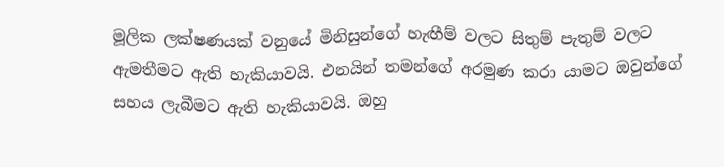මූලික ලක්ෂණයක් වනුයේ මිනිසුන්ගේ හැඟීම් වලට සිතුම් පැතුම් වලට ඇමතීමට ඇති හැකියාවයි. එනයින් තමන්ගේ අරමුණ කරා යාමට ඔවුන්ගේ සහය ලැබීමට ඇති හැකියාවයි. ඔහු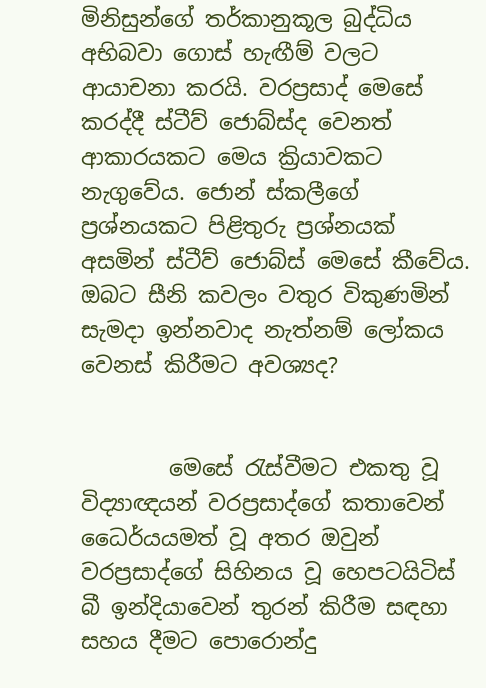මිනිසුන්ගේ තර්කානුකූල බුද්ධිය අභිබවා ගොස් හැඟීම් වලට ආයාචනා කරයි. වරප්‍රසාද් මෙසේ කරද්දී ස්ටීව් ජොබ්ස්ද වෙනත් ආකාරයකට මෙය ක්‍රියාවකට නැගුවේය. ජොන් ස්කලීගේ ප්‍රශ්නයකට පිළිතුරු ප්‍රශ්නයක් අසමින් ස්ටීව් ජොබ්ස් මෙසේ කීවේය. ඔබට සීනි කවලං වතුර විකුණමින් සැමදා ඉන්නවාද නැත්නම් ලෝකය වෙනස් කිරීමට අවශ්‍යද?


        මෙසේ රැස්වීමට එකතු වූ විද්‍යාඥයන් වරප්‍රසාද්ගේ කතාවෙන් ධෛර්යයමත් වූ අතර ඔවුන් වරප්‍රසාද්ගේ සිහිනය වූ හෙපටයිටිස් බී ඉන්දියාවෙන් තුරන් කිරීම සඳහා සහය දීමට පොරොන්දු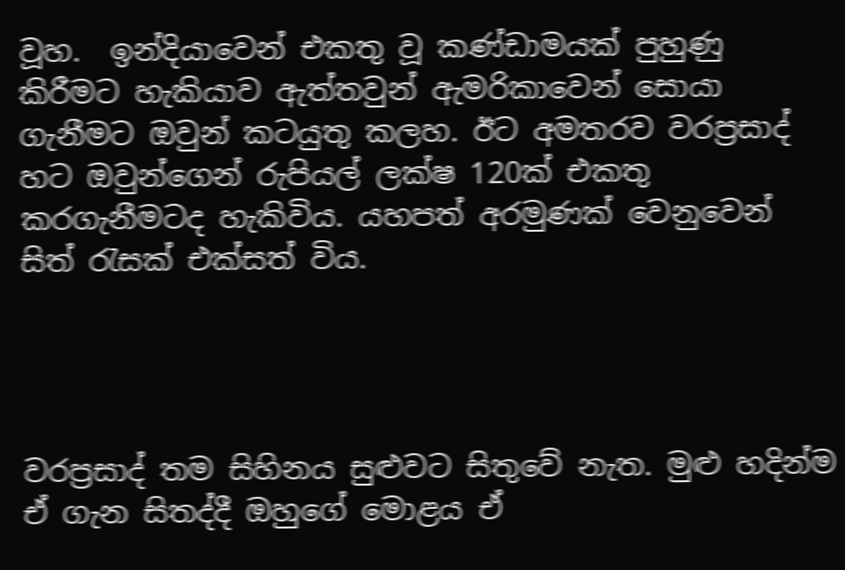වූහ.  ඉන්දියාවෙන් එකතු වූ කණ්ඩාමයක් පුහුණු කිරීමට හැකියාව ඇත්තවුන් ඇමරිකාවෙන් සොයා ගැනීමට ඔවුන් කටයුතු කලහ. ඊට අමතරව වරප්‍රසාද් හට ඔවුන්ගෙන් රුපියල් ලක්ෂ 120ක් එකතු කරගැනීමටද හැකිවිය. යහපත් අරමුණක් වෙනුවෙන් සිත් රැසක් එක්සත් විය.




වරප්‍රසාද් තම සිහිනය සුළුවට සිතුවේ නැත. මුළු හදින්ම ඒ ගැන සිතද්දී ඔහුගේ මොළය ඒ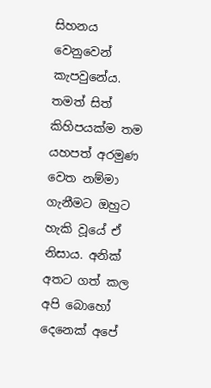සිහනය වෙනුවෙන් කැපවුනේය. තමත් සිත් කිහිපයක්ම තම යහපත් අරමුණ වෙත නම්මා ගැනීමට ඔහුට හැකි වූයේ ඒ නිසාය. අනික් අතට ගත් කල අපි බොහෝ දෙනෙක් අපේ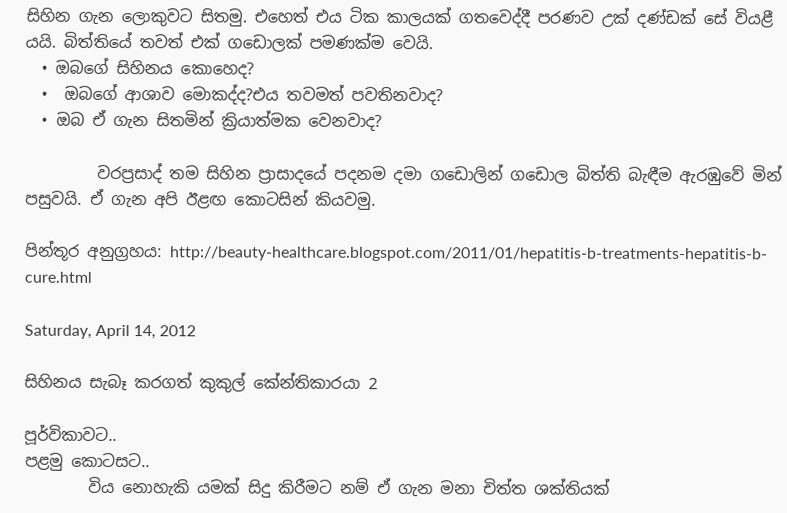සිහින ගැන ලොකුවට සිතමු. එහෙත් එය ටික කාලයක් ගතවෙද්දී පරණව උක් දණ්ඩක් සේ වියළී යයි. බිත්තියේ තවත් එක් ගඩොලක් පමණක්ම වෙයි.
  • ඔබගේ සිහිනය කොහෙද?
  •  ඔබගේ ආශාව මොකද්ද?එය තවමත් පවතිනවාද?
  • ඔබ ඒ ගැන සිතමින් ක්‍රියාත්මක වෙනවාද?

         වරප්‍රසාද් තම සිහින ප්‍රාසාදයේ පදනම දමා ගඩොලින් ගඩොල බිත්ති බැඳීම ඇරඹුවේ මින් පසුවයි. ඒ ගැන අපි ඊළඟ කොටසින් කියවමු.

පින්තූර අනුග්‍රහය: http://beauty-healthcare.blogspot.com/2011/01/hepatitis-b-treatments-hepatitis-b-cure.html

Saturday, April 14, 2012

සිහිනය සැබෑ කරගත් කුකුල් කේන්තිකාරයා 2

පූර්විකාවට..
පළමු කොටසට..
        විය නොහැකි යමක් සිදු කිරීමට නම් ඒ ගැන මනා චිත්ත ශක්තියක්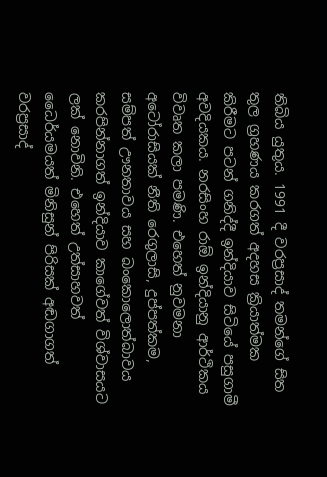තිබිය යුතුය. 1991 දී වරප්‍රසාද් තමන්ගේ සිත තුල ග්‍රහණය කරගත් අදහස ක්‍රියාත්මක කිරීමට පටන් ගනිද්දී ඉන්දියාව සිටියේ පසුගාමී අවදියකය. නරසිංහ රාඕ ඉන්දියානු ආර්ථිකය විවෘත කලා පමණි. එහෙත් නුවමනා අටෝරාසියක් නීති රෙගුලාසි, දුප්පත්කම, සම්පත් ඌනතාවය සහ බංකොලොත්බාවය කරපින්නාගත් ඉන්දියාව කාගේවත් විශ්වාසයට ලක් නොවිනි. එහෙත් උත්සාහවත් ධෛර්යමයත් මිනිසුන් පිරිසක් අඬගාගත් වරප්‍රසාද්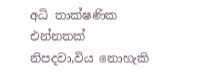අධි තාක්ෂණික එන්නතක් නිපදවා,විය නොහැකි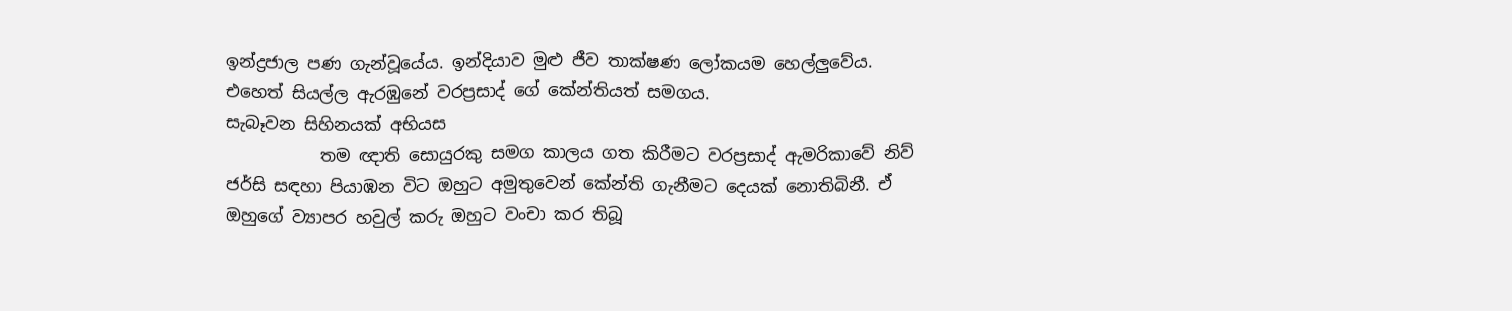ඉන්ද්‍රජාල පණ ගැන්වූයේය. ඉන්දියාව මුළු ජීව තාක්ෂණ ලෝකයම හෙල්ලුවේය. එහෙත් සියල්ල ඇරඹුනේ වරප්‍රසාද් ගේ කේන්තියත් සමගය.
සැබෑවන සිහිනයක් අභියස
           තම ඥාති සොයුරකු සමග කාලය ගත කිරීමට වරප්‍රසාද් ඇමරිකාවේ නිව් ජර්සි සඳහා පියාඹන විට ඔහුට අමුතුවෙන් කේන්ති ගැනීමට දෙයක් නොතිබිනී. ඒ ඔහුගේ ව්‍යාපර හවුල් කරු ඔහුට වංචා කර තිබූ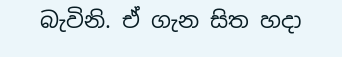බැවිනි. ඒ ගැන සිත හදා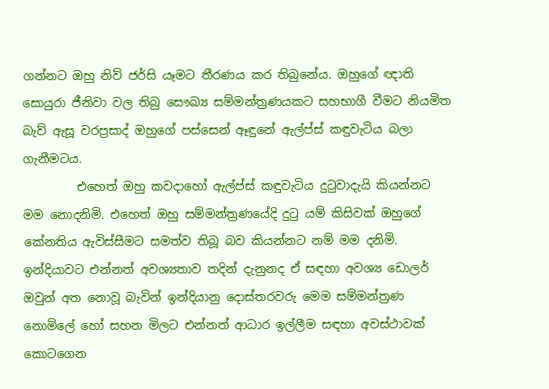ගන්නට ඔහු නිව් ජර්සි යෑමට තීරණය කර තිබුනේය. ඔහුගේ ඥාති සොයුරා ජීනිවා වල තිබු සෞඛ්‍ය සම්මන්ත්‍රණයකට සහභාගී වීමට නියමිත බැව් ඇසූ වරප්‍රසාද් ඔහුගේ පස්සෙන් ඈඳුනේ ඇල්ප්ස් කඳුවැටිය බලා ගැනීමටය.
         එහෙත් ඔහු කවදාහෝ ඇල්ප්ස් කඳුවැටිය දුටුවාදැයි කියන්නට මම නොදනිමි. එහෙත් ඔහු සම්මන්ත්‍රණයේදි දුටු යම් කිසිවක් ඔහුගේ කේනතිය ඇවිස්සීමට සමත්ව තිබූ බව කියන්නට නම් මම දනිමි. ඉන්දියාවට එන්නත් අවශ්‍යතාව තදින් දැනුනද ඒ සඳහා අවශ්‍ය ඩොලර් ඔවුන් අත නොවූ බැවින් ඉන්දියානු දොස්තරවරු මෙම සම්මන්ත්‍රණ නොමිලේ හෝ සහන මිලට එන්නත් ආධාර ඉල්ලීම සඳහා අවස්ථාවක් කොටගෙන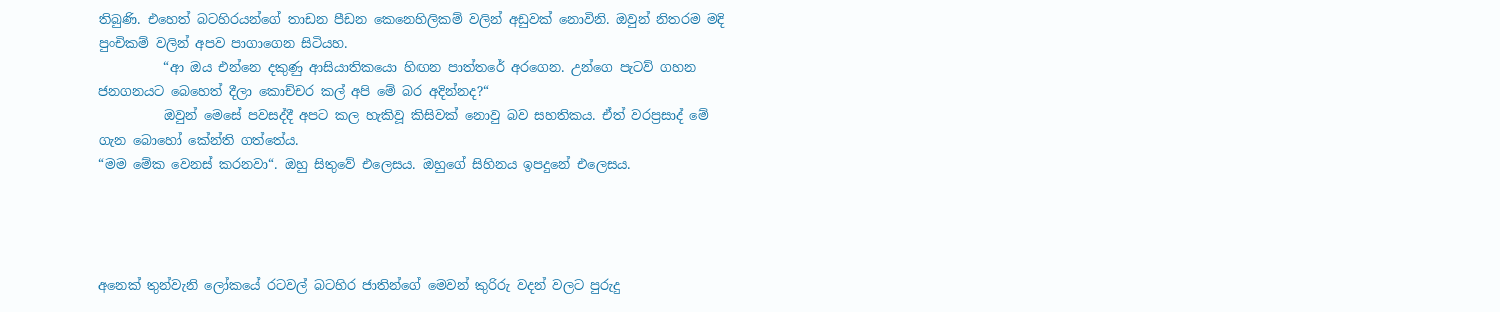තිබුණි. එහෙත් බටහිරයන්ගේ තාඩන පීඩන කෙනෙහිලිකම් වලින් අඩුවක් නොවිනි. ඔවුන් නිතරම මදි පුංචිකම් වලින් අපව පාගාගෙන සිටියහ.
          “ආ ඔය එන්නෙ දකුණු ආසියාතිකයො හිඟන පාත්තරේ අරගෙන. උන්ගෙ පැටව් ගහන ජනගනයට බෙහෙත් දීලා කොච්චර කල් අපි මේ බර අදින්නද?“
          ඔවුන් මෙසේ පවසද්දී අපට කල හැකිවූ කිසිවක් නොවු බව සහතිකය. ඒත් වරප්‍රසාද් මේ ගැන බොහෝ කේන්ති ගත්තේය.
“මම මේක වෙනස් කරනවා“. ඔහු සිතුවේ එලෙසය. ඔහුගේ සිහිනය ඉපදුනේ එලෙසය.




අනෙක් තුන්වැනි ලෝකයේ රටවල් බටහිර ජාතින්ගේ මෙවන් කුරිරු වදන් වලට පුරුදු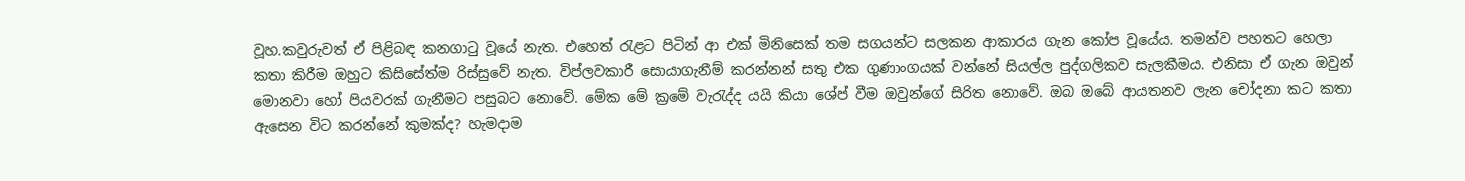වූහ.කවුරුවත් ඒ පිළිබඳ කනගාටු වූයේ නැත. එහෙත් රැළට පිටින් ආ එක් මිනිසෙක් තම සගයන්ට සලකන ආකාරය ගැන කෝප වූයේය. තමන්ව පහතට හෙලා කතා කිරීම ඔහුට කිසිසේත්ම රිස්සුවේ නැත. විප්ලවකාරී සොයාගැනීම් කරන්නන් සතු එක ගුණාංගයක් වන්නේ සියල්ල පුද්ගලිකව සැලකීමය. එනිසා ඒ ගැන ඔවුන් මොනවා හෝ පියවරක් ගැනීමට පසුබට නොවේ. මේක මේ ක්‍රමේ වැරැද්ද යයි කියා ශේප් වීම ඔවුන්ගේ සිරිත නොවේ. ඔබ ඔබේ ආයතනව ලැන චෝදනා කට කතා ඇසෙන විට කරන්නේ කුමක්ද? හැමදාම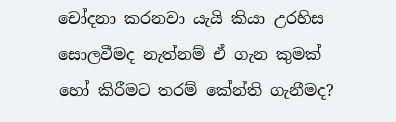චෝදනා කරනවා යැයි කියා උරහිස සොලවීමද නැත්නම් ඒ ගැන කුමක් හෝ කිරීමට තරම් කේන්ති ගැනීමද?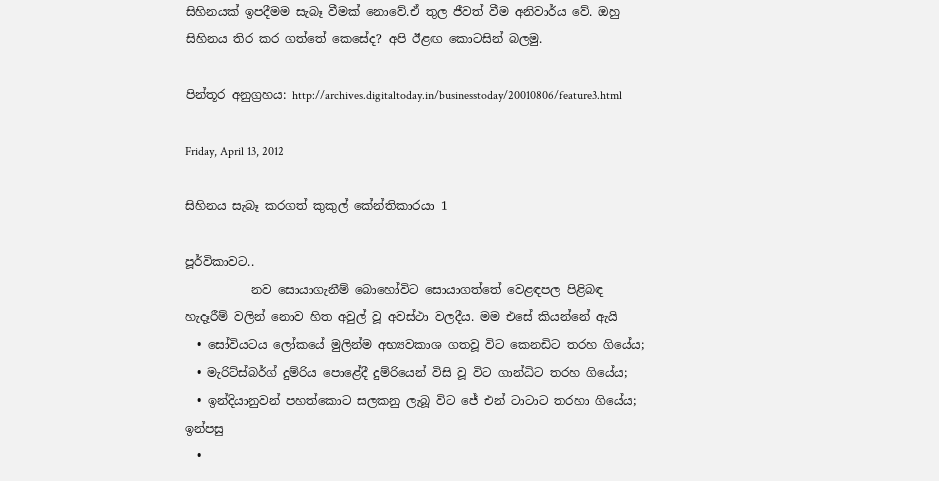සිහිනයක් ඉපදීමම සැබෑ වීමක් නොවේ.ඒ තුල ජීවත් වීම අනිවාර්ය වේ. ඔහු සිහිනය තිර කර ගත්තේ කෙසේද? අපි ඊළඟ කොටසින් බලමු.

පින්තූර අනුග්‍රහය: http://archives.digitaltoday.in/businesstoday/20010806/feature3.html

Friday, April 13, 2012

සිහිනය සැබෑ කරගත් කුකුල් කේන්තිකාරයා 1

පූර්විකාවට..
           නව සොයාගැනීම් බොහෝවිට සොයාගත්තේ වෙළඳපල පිළිබඳ හැදෑරීම් වලින් නොව හිත අවුල් වූ අවස්ථා වලදීය. මම එසේ කියන්නේ ඇයි
  • සෝවියටය ලෝකයේ මුලින්ම අභ්‍යවකාශ ගතවූ විට කෙනඩිට තරහ ගියේය;
  • මැරිට්ස්බර්ග් දුම්රිය පොළේදී දුම්රියෙන් විසි වූ විට ගාන්ධිට තරහ ගියේය;
  • ඉන්දියානුවන් පහත්කොට සලකනු ලැබූ විට ජේ එන් ටාටාට තරහා ගියේය;
ඉන්පසු
  •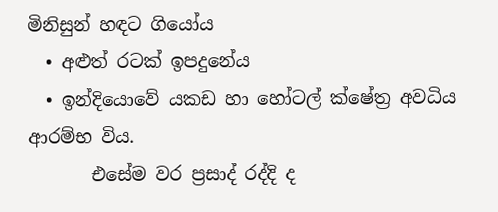මිනිසුන් හඳට ගියෝය
  • අළුත් රටක් ඉපදුනේය
  • ඉන්දියොවේ යකඩ හා හෝටල් ක්ෂේත්‍ර අවධිය ආරම්භ විය.
       එසේම වර ප්‍රසාද් රද්දි ද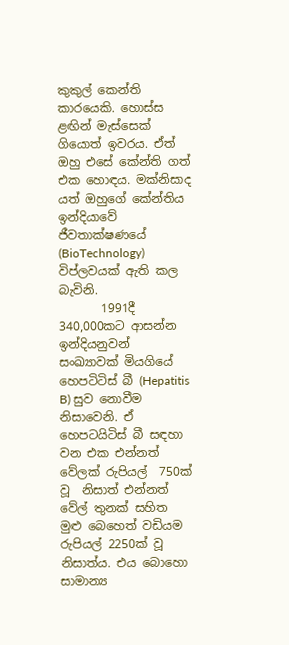කුකුල් කෙන්ති කාරයෙකි. හොස්ස ළඟින් මැස්සෙක් ගියොත් ඉවරය. ඒත් ඔහු එසේ කේන්ති ගත් එක හොඳය. මක්නිසාද යත් ඔහුගේ කේන්තිය ඉන්දියාවේ ජීවතාක්ෂණයේ (BioTechnology) විප්ලවයක් ඇති කල බැවිනි.
       1991දී 340,000කට ආසන්න ඉන්දියනුවන් සංඛ්‍යාවක් මියගියේ හෙපටිටිස් බී (Hepatitis B) සුව නොවීම නිසාවෙනි. ඒ හෙපටයිටිස් බී සඳහා වන එක එන්නත් වේලක් රුපියල්  750ක් වූ  නිසාත් එන්නත් වේල් තුනක් සහිත මුළු බෙහෙත් වඩියම රුපියල් 2250ක් වූ නිසාත්ය. එය බොහො සාමාන්‍ය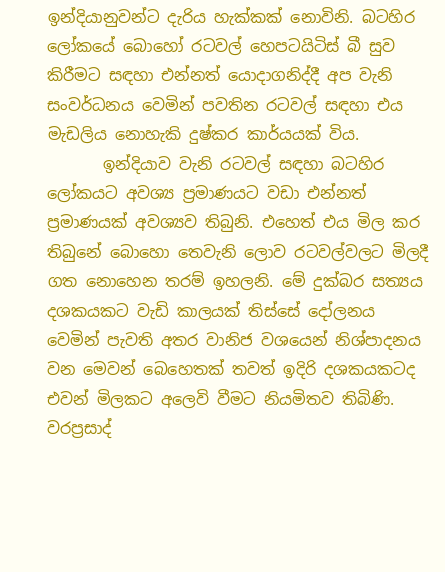ඉන්දියානුවන්ට දැරිය හැක්කක් නොවිනි. බටහිර ලෝකයේ බොහෝ රටවල් හෙපටයිටිස් බී සුව කිරීමට සඳහා එන්නත් යොදාගනිද්දී අප වැනි සංවර්ධනය වෙමින් පවතින රටවල් සඳහා එය මැඩලිය නොහැකි දුෂ්කර කාර්යයක් විය.
       ඉන්දියාව වැනි රටවල් සඳහා බටහිර ලෝකයට අවශ්‍ය ප්‍රමාණයට වඩා එන්නත් ප්‍රමාණයක් අවශ්‍යව තිබුනි. එහෙත් එය මිල කර තිබුනේ බොහො තෙවැනි ලොව රටවල්වලට මිලදී ගත නොහෙන තරම් ඉහලනි. මේ දුක්බර සත්‍යය දශකයකට වැඩි කාලයක් තිස්සේ දෝලනය වෙමින් පැවති අතර වානිජ වශයෙන් නිශ්පාදනය වන මෙවන් බෙහෙතක් තවත් ඉදිරි දශකයකටද එවන් මිලකට අලෙවි වීමට නියමිතව තිබිණි.
වරප්‍රසාද්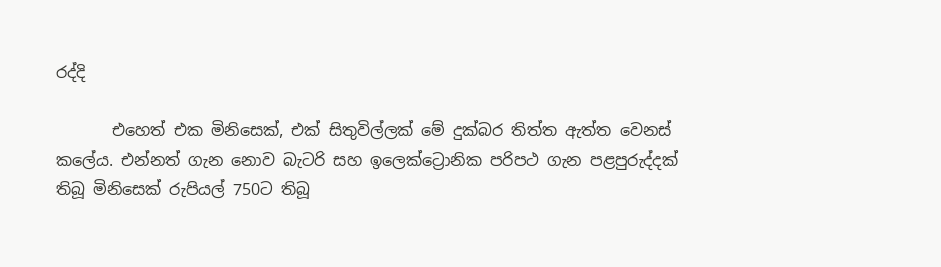රද්දි

       එහෙත් එක මිනිසෙක්, එක් සිතුවිල්ලක් මේ දුක්බර තිත්ත ඇත්ත වෙනස් කලේය. එන්නත් ගැන නොව බැටරි සහ ඉලෙක්ට්‍රොනික පරිපථ ගැන පළපුරුද්දක් තිබූ මිනිසෙක් රුපියල් 750ට තිබූ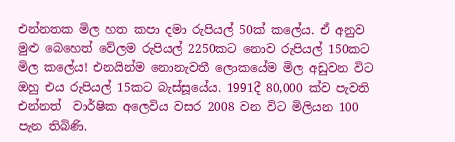එන්නතක මිල හත කපා දමා රුපියල් 50ක් කලේය. ඒ අනුව මුළු බෙහෙත් වේලම රුපියල් 2250කට නොව රුපියල් 150කට මිල කලේය! එනයින්ම නොනැවතී ලොකයේම මිල අඩුවන විට ඔහු එය රුපියල් 15කට බැස්සූයේය. 1991දී 80,000 ක්ව පැවති එන්නත්  වාර්ෂික අලෙවිය වසර 2008 වන විට මිලියන 100 පැන තිබිණි.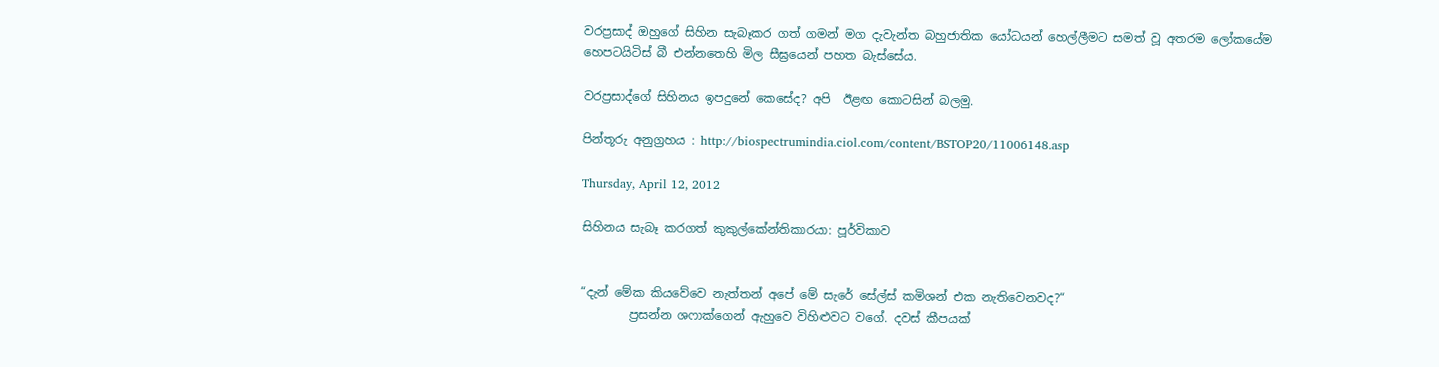වරප්‍රසාද් ඔහුගේ සිහින සැබෑකර ගත් ගමන් මග දැවැන්ත බහුජාතික යෝධයන් හෙල්ලීමට සමත් වූ අතරම ලෝකයේම හෙපටයිටිස් බී එන්නතෙහි මිල සීඝ්‍රයෙන් පහත බැස්සේය.

වරප්‍රසාද්ගේ සිහිනය ඉපදුනේ කෙසේද? අපි  ඊළඟ කොටසින් බලමු.

පින්තූරු අනුග්‍රහය : http://biospectrumindia.ciol.com/content/BSTOP20/11006148.asp

Thursday, April 12, 2012

සිහිනය සැබෑ කරගත් කුකුල්කේන්තිකාරයා: පූර්විකාව


“දැන් මේක කියවේවෙ නැත්තන් අපේ මේ සැරේ සේල්ස් කමිශන් එක නැතිවෙනවද?“
        ප්‍රසන්න ශෆාක්ගෙන් ඇහුවෙ විහිළුවට වගේ. දවස් කීපයක්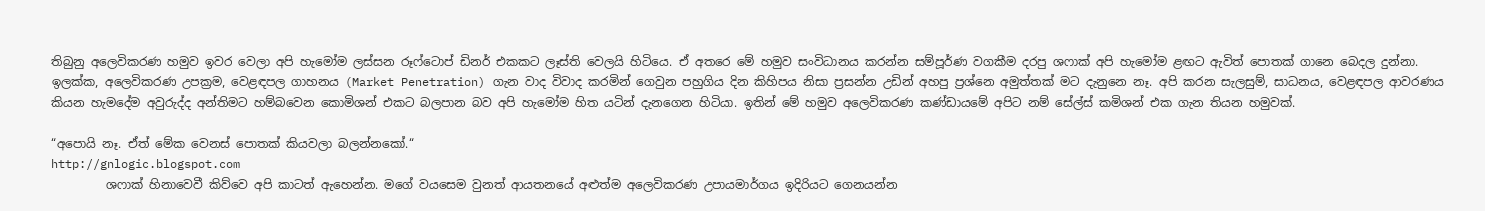තිබුනු අලෙවිකරණ හමුව ඉවර වෙලා අපි හැමෝම ලස්සන රූෆ්ටොප් ඩිනර් එකකට ලෑස්ති වෙලයි හිටියෙ. ඒ අතරෙ මේ හමුව සංවිධානය කරන්න සම්පූර්ණ වගකීම දරපු ශෆාක් අපි හැමෝම ළඟට ඇවිත් පොතක් ගානෙ බෙදල දුන්නා. ඉලක්ක, අලෙවිකරණ උපක්‍රම, වෙළඳපල ගාහනය (Market Penetration) ගැන වාද විවාද කරමින් ගෙවුන පහුගිය දින කිහිපය නිසා ප්‍රසන්න උඩින් අහපු ප්‍රශ්නෙ අමුත්තක් මට දැනුනෙ නෑ. අපි කරන සැලසුම්, සාධනය, වෙළඳපල ආවරණය කියන හැමදේම අවුරුද්ද අන්තිමට හම්බවෙන කොමිශන් එකට බලපාන බව අපි හැමෝම හිත යටින් දැනගෙන හිටියා. ඉතින් මේ හමුව අලෙවිකරණ කණ්ඩායමේ අපිට නම් සේල්ස් කමිශන් එක ගැන තියන හමුවක්.

“අපොයි නෑ. ඒත් මේක වෙනස් පොතක් කියවලා බලන්නකෝ.“
http://gnlogic.blogspot.com
         ශෆාක් හිනාවෙවී කිව්වෙ අපි කාටත් ඇහෙන්න. මගේ වයසෙම වුනත් ආයතනයේ අළුත්ම අලෙවිකරණ උපායමාර්ගය ඉදිරියට ගෙනයන්න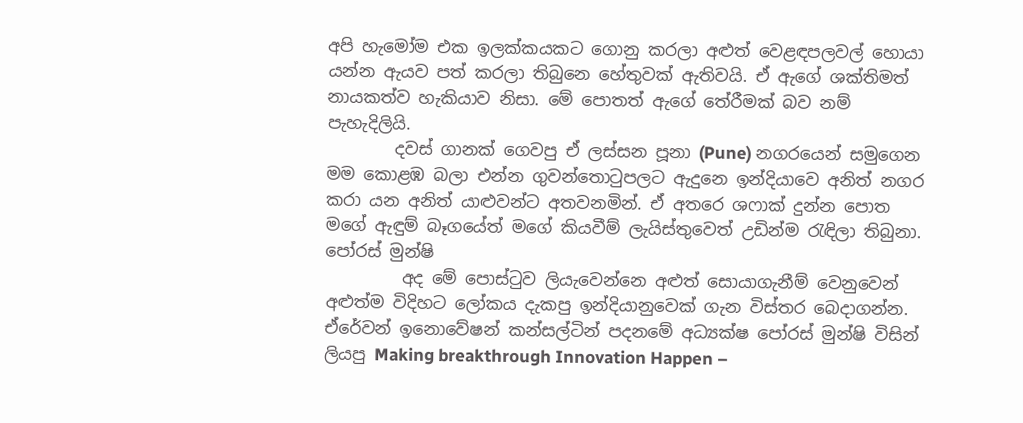අපි හැමෝම එක ඉලක්කයකට ගොනු කරලා අළුත් වෙළඳපලවල් හොයා යන්න ඇයව පත් කරලා තිබුනෙ හේතුවක් ඇතිවයි. ඒ ඇගේ ශක්තිමත් නායකත්ව හැකියාව නිසා. මේ පොතත් ඇගේ තේරීමක් බව නම් පැහැදිලියි.
        දවස් ගානක් ගෙවපු ඒ ලස්සන පූනා (Pune) නගරයෙන් සමුගෙන මම කොළඹ බලා එන්න ගුවන්තොටුපලට ඇදුනෙ ඉන්දියාවෙ අනිත් නගර කරා යන අනිත් යාළුවන්ට අතවනමින්. ඒ අතරෙ ශෆාක් දුන්න පොත මගේ ඇඳුම් බෑගයේත් මගේ කියවීම් ලැයිස්තුවෙත් උඩින්ම රැඳිලා තිබුනා.
පෝරස් මුන්ෂි
         අද මේ පොස්ටුව ලියැවෙන්නෙ අළුත් සොයාගැනීම් වෙනුවෙන් අළුත්ම විදිහට ලෝකය දැකපු ඉන්දියානුවෙක් ගැන විස්තර බෙදාගන්න. ඒරේවන් ඉනොවේෂන් කන්සල්ටින් පදනමේ අධ්‍යක්ෂ පෝරස් මුන්ෂි විසින් ලියපු Making breakthrough Innovation Happen –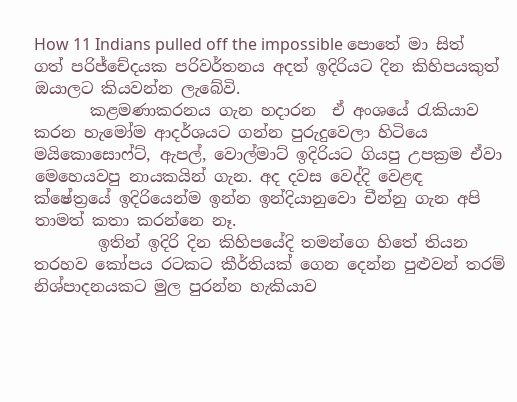How 11 Indians pulled off the impossible පොතේ මා සිත් ගත් පරිජ්චේදයක පරිවර්තනය අදත් ඉදිරියට දින කිහිපයකුත් ඔයාලට කියවන්න ලැබේවි.
       කළමණාකරනය ගැන හදාරන  ඒ අංශයේ රැකියාව කරන හැමෝම ආදර්ශයට ගන්න පුරුදුවෙලා හිටියෙ මයිකොසොෆ්ට්, ඇපල්, වොල්මාට් ඉදිරියට ගියපු උපක්‍රම ඒවා මෙහෙයවපු නායකයින් ගැන. අද දවස වෙද්දි වෙළඳ ක්ෂේත්‍රයේ ඉදිරියෙන්ම ඉන්න ඉන්දියානුවො චීන්නු ගැන අපි තාමත් කතා කරන්නෙ නෑ.
        ඉතින් ඉදිරි දින කිහිපයේදි තමන්ගෙ හිතේ තියන තරහව කෝපය රටකට කීර්තියක් ගෙන දෙන්න පුළුවන් තරම් නිශ්පාදනයකට මුල පුරන්න හැකියාව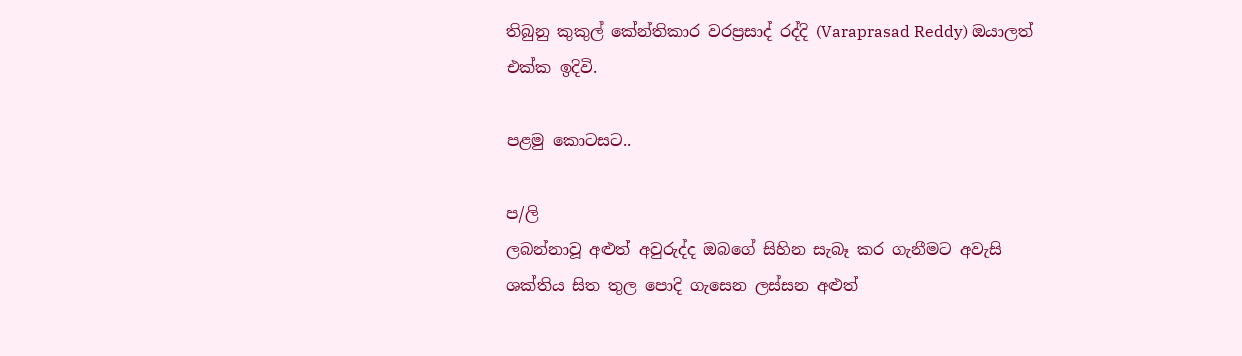තිබුනු කුකුල් කේන්තිකාර වරප්‍රසාද් රද්දි (Varaprasad Reddy) ඔයාලත් එක්ක ඉදිවි.

පළමු කොටසට..

ප/ලි
ලබන්නාවූ අළුත් අවුරුද්ද ඔබගේ සිහින සැබෑ කර ගැනීමට අවැසි ශක්තිය සිත තුල පොදි ගැසෙන ලස්සන අළුත්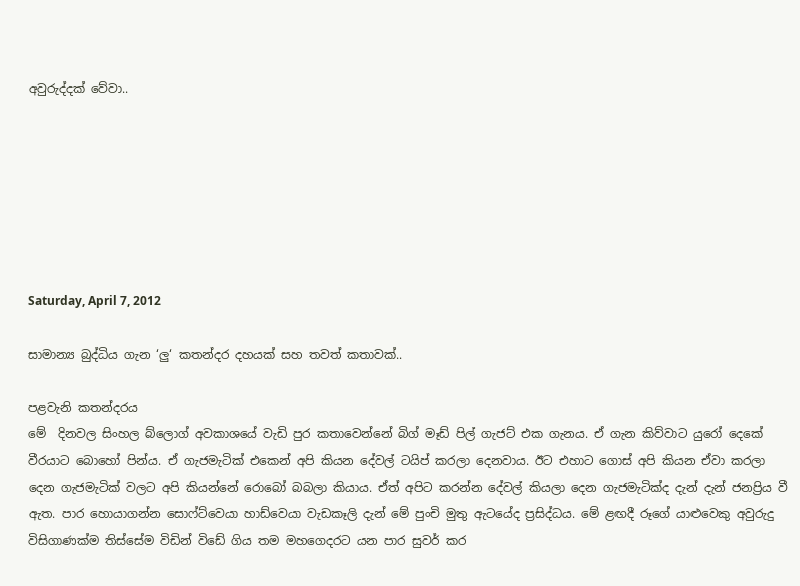අවුරුද්දක් වේවා..







Saturday, April 7, 2012

සාමාන්‍ය බුද්ධිය ගැන ‘ලු‘ කතන්දර දහයක් සහ තවත් කතාවක්..

පළවැනි කතන්දරය
මේ  දිනවල සිංහල බ්ලොග් අවකාශයේ වැඩි පුර කතාවෙන්නේ බිග් මෑඩ් පිල් ගැජට් එක ගැනය. ඒ ගැන කිව්වාට යුරෝ දෙකේ වීරයාට බොහෝ පින්ය. ඒ ගැජමැටික් එකෙන් අපි කියන දේවල් ටයිප් කරලා දෙනවාය. ඊට එහාට ගොස් අපි කියන ඒවා කරලා දෙන ගැජමැටික් වලට අපි කියන්නේ රොබෝ බබලා කියාය. ඒත් අපිට කරන්න දේවල් කියලා දෙන ගැජමැටික්ද දැන් දැන් ජනප්‍රිය වී ඇත. පාර හොයාගන්න සොෆ්ට්වෙයා හාඩ්වෙයා වැඩකෑලි දැන් මේ පුංචි මුතු ඇටයේද ප්‍රසිද්ධය. මේ ළඟදී රූගේ යාළුවෙකු අවුරුදු විසිගාණක්ම තිස්සේම විඩින් විඩේ ගිය තම මහගෙදරට යන පාර සුවර් කර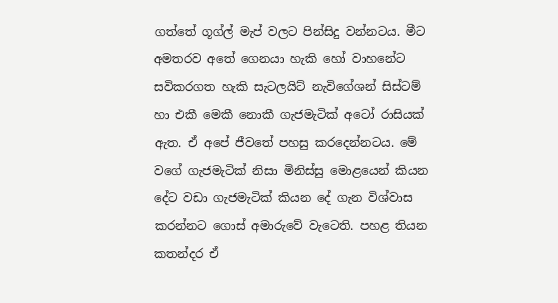ගත්තේ ගූග්ල් මැප් වලට පින්සිදු වන්නටය. මීට අමතරව අතේ ගෙනයා හැකි හෝ වාහනේට සවිකරගත හැකි සැටලයිට් නැවිගේශන් සිස්ටම් හා එකී මෙකී නොකී ගැජමැටික් අටෝ රාසියක් ඇත. ඒ අපේ ජීවතේ පහසු කරදෙන්නටය. මේ වගේ ගැජමැටික් නිසා මිනිස්සු මොළයෙන් කියන දේට වඩා ගැජමැටික් කියන දේ ගැන විශ්වාස කරන්නට ගොස් අමාරුවේ වැටෙති. පහළ තියන කතන්දර ඒ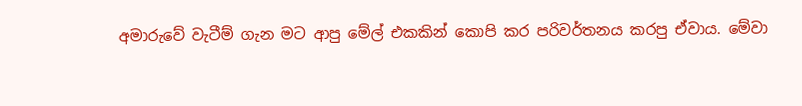අමාරුවේ වැටීම් ගැන මට ආපු මේල් එකකින් කොපි කර පරිවර්තනය කරපු ඒවාය. මේවා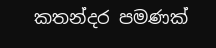කතන්දර පමණක්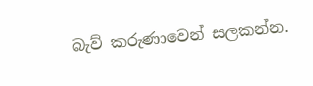බැව් කරුණාවෙන් සලකන්න.